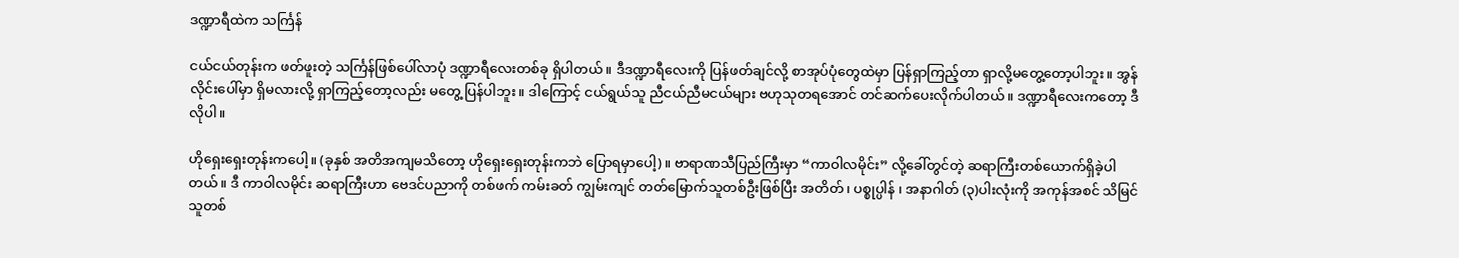ဒဏ္ဍာရီထဲက သင်္ကြန်

ငယ်ငယ်တုန်းက ဖတ်ဖူးတဲ့ သင်္ကြန်ဖြစ်ပေါ်လာပုံ ဒဏ္ဍာရီလေးတစ်ခု ရှိပါတယ်။ ဒီဒဏ္ဍာရီလေးကို ပြန်ဖတ်ချင်လို့ စာအုပ်ပုံတွေထဲမှာ ပြန်ရှာကြည့်တာ ရှာလို့မတွေ့တော့ပါဘူး။ အွန်လိုင်းပေါ်မှာ ရှိမလားလို့ ရှာကြည့်တော့လည်း မတွေ့ ပြန်ပါဘူး။ ဒါကြောင့် ငယ်ရွယ်သူ ညီငယ်ညီမငယ်များ ဗဟုသုတရအောင် တင်ဆက်ပေးလိုက်ပါတယ်။ ဒဏ္ဍာရီလေးကတော့ ဒီလိုပါ။

ဟိုရှေးရှေးတုန်းကပေါ့။ (ခုနှစ် အတိအကျမသိတော့ ဟိုရှေးရှေးတုန်းကဘဲ ပြောရမှာပေါ့)။ ဗာရာဏသီပြည်ကြီးမှာ “ကာဝါလမိုင်း” လို့ခေါ်တွင်တဲ့ ဆရာကြီးတစ်ယောက်ရှိခဲ့ပါတယ်။ ဒီ ကာဝါလမိုင်း ဆရာကြီးဟာ ဗေဒင်ပညာကို တစ်ဖက် ကမ်းခတ် ကျွမ်းကျင် တတ်မြောက်သူတစ်ဦးဖြစ်ပြီး အတိတ်၊ ပစ္စုပ္ပါန် ၊ အနာဂါတ် (၃)ပါးလုံးကို အကုန်အစင် သိမြင်သူတစ်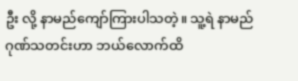ဦး လို့ နာမည်ကျော်ကြားပါသတဲ့။ သူ့ရဲ နာမည်ဂုဏ်သတင်းဟာ ဘယ်လောက်ထိ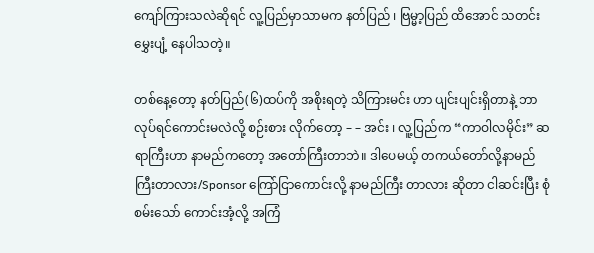ကျော်ကြားသလဲဆိုရင် လူ့ပြည်မှာသာမက နတ်ပြည် ၊ ဗြမ္မာ့ပြည် ထိအောင် သတင်းမွှေးပျံ့ နေပါသတဲ့။

တစ်နေ့တော့ နတ်ပြည်(၆)ထပ်ကို အစိုးရတဲ့ သိကြားမင်း ဟာ ပျင်းပျင်းရှိတာနဲ့ ဘာလုပ်ရင်ကောင်းမလဲလို့ စဉ်းစား လိုက်တော့ – – အင်း ၊ လူ့ပြည်က “ကာဝါလမိုင်း” ဆရာကြီးဟာ နာမည်ကတော့ အတော်ကြီးတာဘဲ။ ဒါပေမယ့် တကယ်တော်လို့နာမည်ကြီးတာလား/Sponsor ကြော်ငြာကောင်းလို့ နာမည်ကြီး တာလား ဆိုတာ ငါဆင်းပြီး စုံစမ်းသော် ကောင်းအံ့လို့ အကြံ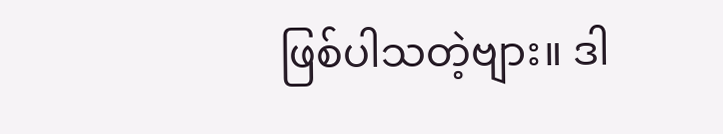ဖြစ်ပါသတဲ့ဗျား။ ဒါ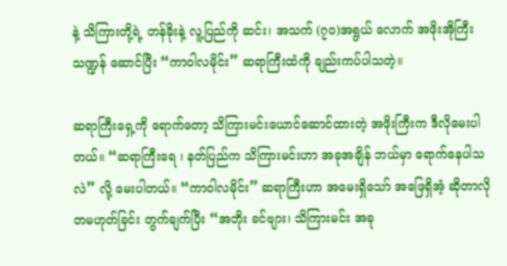နဲ့ သိကြားတို့ရဲ့ တန်ခိုးနဲ့ လူ့ပြည်ကို ဆင်း၊ အသက် (၇၀)အရွယ် လောက် အဖိုးအိုကြီးသဏ္ဍန် ဆောင်ပြီး “ကာဝါလမိုင်း” ဆရာကြီးထံကို ချည်းကပ်ပါသတဲ့။

ဆရာကြီးရှေ့ကို ရောက်တော့ သိကြားမင်းယောင်ဆောင်ထားတဲ့ အဖိုးကြီးက ဒီလိုမေးပါတယ်။ “ဆရာကြီးရေ ၊ နတ်ပြည်က သိကြားမင်းဟာ အခုအချိန် ဘယ်မှာ ရောက်နေပါသလဲ” လို့ မေးပါတယ်။ “ကာဝါလမိုင်း” ဆရာကြီးဟာ အမေးရှိသော် အဖြေရှိအံ့ ဆိုတာလို တမဟုတ်ခြင်း တွက်ချက်ပြီး “အဘိုး ခင်ဗျား၊ သိကြားမင်း အခု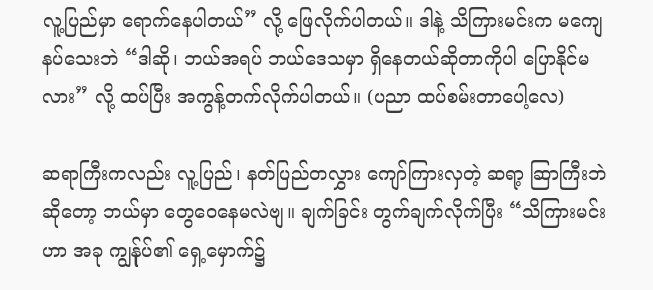လူ့ပြည်မှာ ရောက်နေပါတယ်” လို့ ဖြေလိုက်ပါတယ်။ ဒါနဲ့ သိကြားမင်းက မကျေနပ်သေးဘဲ “ဒါဆို၊ ဘယ်အရပ် ဘယ်ဒေသမှာ ရှိနေတယ်ဆိုတာကိုပါ ပြောနိုင်မလား” လို့ ထပ်ပြီး အကွန့်တက်လိုက်ပါတယ်။ (ပညာ ထပ်စမ်းတာပေါ့လေ)

ဆရာကြီးကလည်း လူ့ပြည်၊ နတ်ပြည်တလွှား ကျော်ကြားလှတဲ့ ဆရာ့ ဆြာကြီးဘဲဆိုတော့ ဘယ်မှာ တွေဝေနေမလဲဗျ။ ချက်ခြင်း တွက်ချက်လိုက်ပြီး “သိကြားမင်းဟာ အခု ကျွန်ုပ်၏ ရှေ့မှောက်၌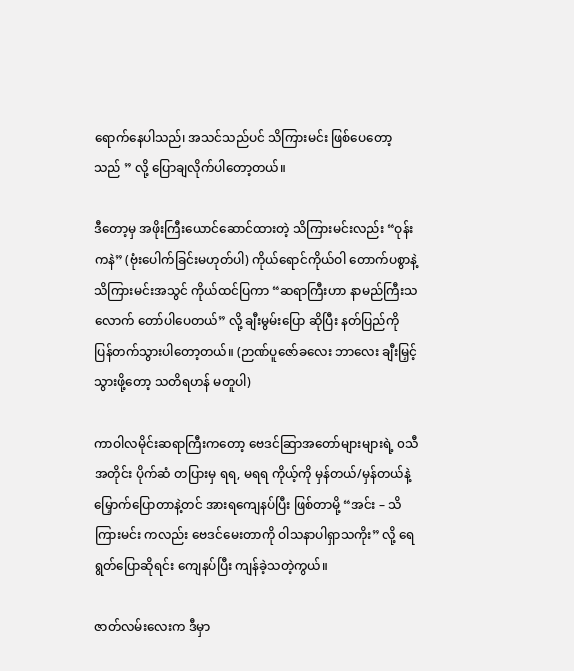ရောက်နေပါသည်၊ အသင်သည်ပင် သိကြားမင်း ဖြစ်ပေတော့သည် ” လို့ ပြောချလိုက်ပါတော့တယ်။

ဒီတော့မှ အဖိုးကြီးယောင်ဆောင်ထားတဲ့ သိကြားမင်းလည်း “ဝုန်းကနဲ” (ဗုံးပေါက်ခြင်းမဟုတ်ပါ) ကိုယ်ရောင်ကိုယ်ဝါ တောက်ပစွာနဲ့ သိကြားမင်းအသွင် ကိုယ်ထင်ပြကာ “ဆရာကြီးဟာ နာမည်ကြီးသလောက် တော်ပါပေတယ်” လို့ ချီးမွမ်းပြော ဆိုပြီး နတ်ပြည်ကို ပြန်တက်သွားပါတော့တယ်။ (ဉာဏ်ပူဇော်ခလေး ဘာလေး ချီးမြှင့်သွားဖို့တော့ သတိရဟန် မတူပါ)

ကာဝါလမိုင်းဆရာကြီးကတော့ ဗေဒင်ဆြာအတော်များများရဲ့ ၀သီအတိုင်း ပိုက်ဆံ တပြားမှ ရရ, မရရ ကိုယ့်ကို မှန်တယ်/မှန်တယ်နဲ့ မြှောက်ပြောတာနဲ့တင် အားရကျေနပ်ပြီး ဖြစ်တာမို့ “အင်း – သိကြားမင်း ကလည်း ဗေဒင်မေးတာကို ဝါသနာပါရှာသကိုး” လို့ ရေရွတ်ပြောဆိုရင်း ကျေနပ်ပြီး ကျန်ခဲ့သတဲ့ကွယ်။

ဇာတ်လမ်းလေးက ဒီမှာ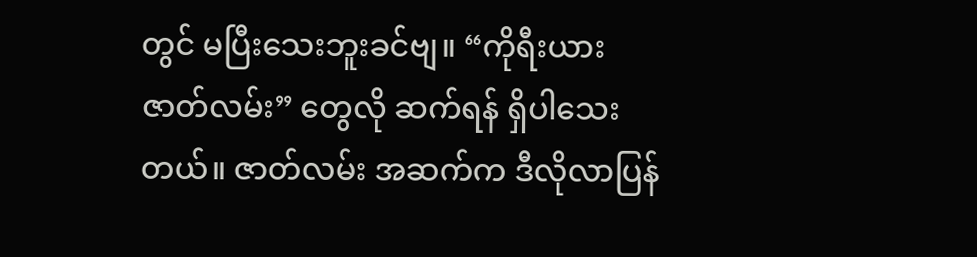တွင် မပြီးသေးဘူးခင်ဗျ။ “ကိုရီးယား ဇာတ်လမ်း” တွေလို ဆက်ရန် ရှိပါသေးတယ်။ ဇာတ်လမ်း အဆက်က ဒီလိုလာပြန်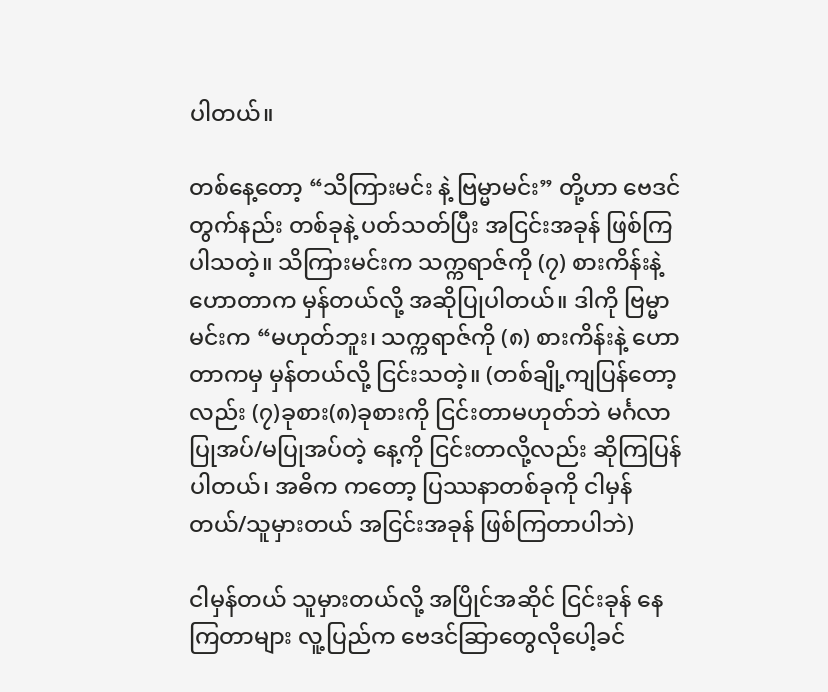ပါတယ်။

တစ်နေ့တော့ “သိကြားမင်း နဲ့ ဗြမ္မာမင်း” တို့ဟာ ဗေဒင်တွက်နည်း တစ်ခုနဲ့ ပတ်သတ်ပြီး အငြင်းအခုန် ဖြစ်ကြပါသတဲ့။ သိကြားမင်းက သက္ကရာဇ်ကို (၇) စားကိန်းနဲ့ ဟောတာက မှန်တယ်လို့ အဆိုပြုပါတယ်။ ဒါကို ဗြမ္မာမင်းက “မဟုတ်ဘူး၊ သက္ကရာဇ်ကို (၈) စားကိန်းနဲ့ ဟောတာကမှ မှန်တယ်လို့ ငြင်းသတဲ့။ (တစ်ချို့ကျပြန်တော့လည်း (၇)ခုစား(၈)ခုစားကို ငြင်းတာမဟုတ်ဘဲ မင်္ဂလာပြုအပ်/မပြုအပ်တဲ့ နေ့ကို ငြင်းတာလို့လည်း ဆိုကြပြန်ပါတယ်၊ အဓိက ကတော့ ပြဿနာတစ်ခုကို ငါမှန်တယ်/သူမှားတယ် အငြင်းအခုန် ဖြစ်ကြတာပါဘဲ)

ငါမှန်တယ် သူမှားတယ်လို့ အပြိုင်အဆိုင် ငြင်းခုန် နေကြတာများ လူ့ပြည်က ဗေဒင်ဆြာတွေလိုပေါ့ခင်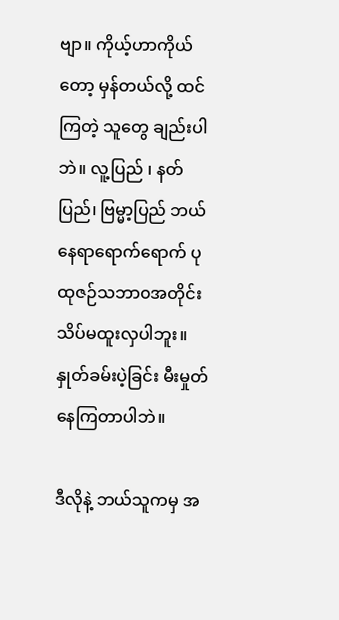ဗျာ။ ကိုယ့်ဟာကိုယ်တော့ မှန်တယ်လို့ ထင်ကြတဲ့ သူတွေ ချည်းပါဘဲ။ လူ့ပြည် ၊ နတ်ပြည်၊ ဗြမ္မာ့ပြည် ဘယ်နေရာရောက်ရောက် ပုထုဇဉ်သဘာ၀အတိုင်း သိပ်မထူးလှပါဘူး။ နှုတ်ခမ်းပဲ့ခြင်း မီးမှုတ်နေကြတာပါဘဲ။

ဒီလိုနဲ့ ဘယ်သူကမှ အ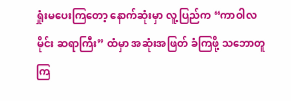ရှုံးမပေးကြတော့ နောက်ဆုံးမှာ လူ့ပြည်က “ကာဝါလမိုင်း ဆရာကြီး” ထံမှာ အဆုံးအဖြတ် ခံကြဖို့ သဘောတူကြ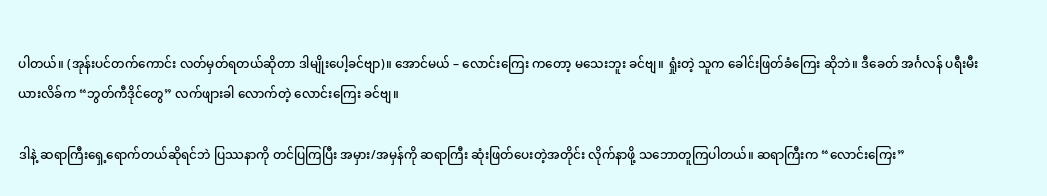ပါတယ်။ (အုန်းပင်တက်ကောင်း လတ်မှတ်ရတယ်ဆိုတာ ဒါမျိုးပေါ့ခင်ဗျာ)။ အောင်မယ် – လောင်းကြေး ကတော့ မသေးဘူး ခင်ဗျ။ ရှုံးတဲ့ သူက ခေါင်းဖြတ်ခံကြေး ဆိုဘဲ။ ဒီခေတ် အင်္ဂလန် ပရီးမီးယားလိခ်က “ဘွတ်ကီဒိုင်တွေ” လက်ဖျားခါ လောက်တဲ့ လောင်းကြေး ခင်ဗျ။

ဒါနဲ့ ဆရာကြီးရှေ့ရောက်တယ်ဆိုရင်ဘဲ ပြဿနာကို တင်ပြကြပြီး အမှား/အမှန်ကို ဆရာကြီး ဆုံးဖြတ်ပေးတဲ့အတိုင်း လိုက်နာဖို့ သဘောတူကြပါတယ်။ ဆရာကြီးက “လောင်းကြေး”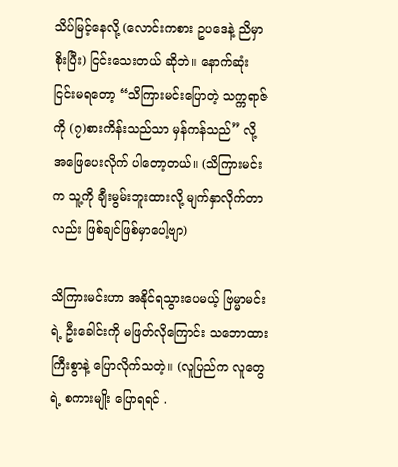သိပ်မြင့်နေလို့ (လောင်းကစား ဥပဒေနဲ့ ညိမှာစိုးပြီး) ငြင်းသေးတယ် ဆိုဘဲ။ နောက်ဆုံး ငြင်းမရတော့ “သိကြားမင်းပြောတဲ့ သက္ကရာဇ်ကို (၇)စားကိန်းသည်သာ မှန်ကန်သည်” လို့ အဖြေပေးလိုက် ပါတော့တယ်။ (သိကြားမင်းက သူ့ကို ချီးမွမ်းဘူးထားလို့ မျက်နှာလိုက်တာလည်း ဖြစ်ချင်ဖြစ်မှာပေါ့ဗျာ)

သိကြားမင်းဟာ အနိုင်ရသွားပေမယ့် ဗြမ္မာမင်းရဲ့ ဦးခေါင်းကို မဖြတ်လိုကြောင်း သဘောထားကြီးစွာနဲ့ ပြောလိုက်သတဲ့။ (လူပြည်က လူတွေရဲ့ စကားမျိုး ပြောရရင် .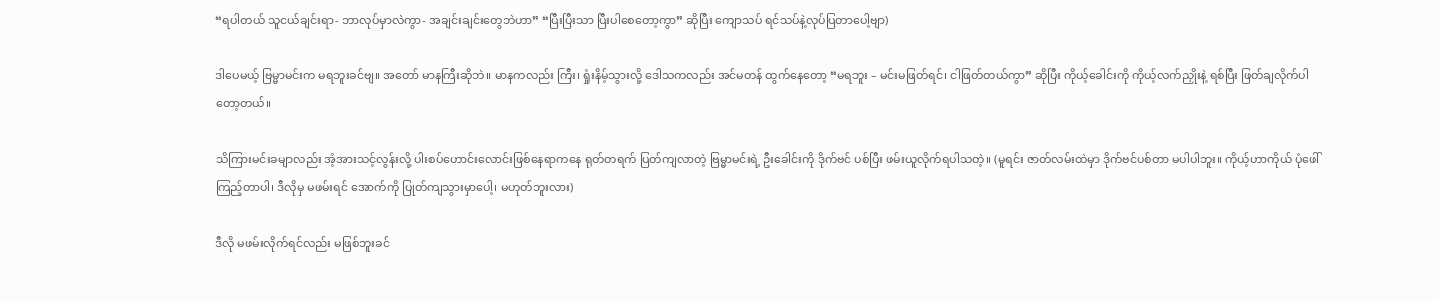“ရပါတယ် သူငယ်ချင်းရာ- ဘာလုပ်မှာလဲကွာ- အချင်းချင်းတွေဘဲဟာ” “ပြီးပြီးသာ ပြီးပါစေတော့ကွာ” ဆိုပြီး ကျောသပ် ရင်သပ်နဲ့လုပ်ပြတာပေါ့ဗျာ)

ဒါပေမယ့် ဗြမ္မာမင်းက မရဘူးခင်ဗျ။ အတော် မာနကြီးဆိုဘဲ။ မာနကလည်း ကြီး၊ ရှုံးနိမ့်သွားလို့ ဒေါသကလည်း အင်မတန် ထွက်နေတော့ “မရဘူး – မင်းမဖြတ်ရင်၊ ငါဖြတ်တယ်ကွာ” ဆိုပြီး ကိုယ့်ခေါင်းကို ကိုယ့်လက်ညှိုးနဲ့ ရစ်ပြီး ဖြတ်ချလိုက်ပါတော့တယ်။

သိကြားမင်းခမျာလည်း အံ့အားသင့်လွန်းလို့ ပါးစပ်ဟောင်းလောင်းဖြစ်နေရာကနေ ရုတ်တရက် ပြတ်ကျလာတဲ့ ဗြမ္မာမင်းရဲ့ ဦးခေါင်းကို ဒိုက်ဗင် ပစ်ပြီး ဖမ်းယူလိုက်ရပါသတဲ့။ (မူရင်း ဇာတ်လမ်းထဲမှာ ဒိုက်ဗင်ပစ်တာ မပါပါဘူး။ ကိုယ့်ဟာကိုယ် ပုံဖေါ် ကြည့်တာပါ၊ ဒီလိုမှ မဖမ်းရင် အောက်ကို ပြုတ်ကျသွားမှာပေါ့၊ မဟုတ်ဘူးလား)

ဒီလို မဖမ်းလိုက်ရင်လည်း မဖြစ်ဘူးခင်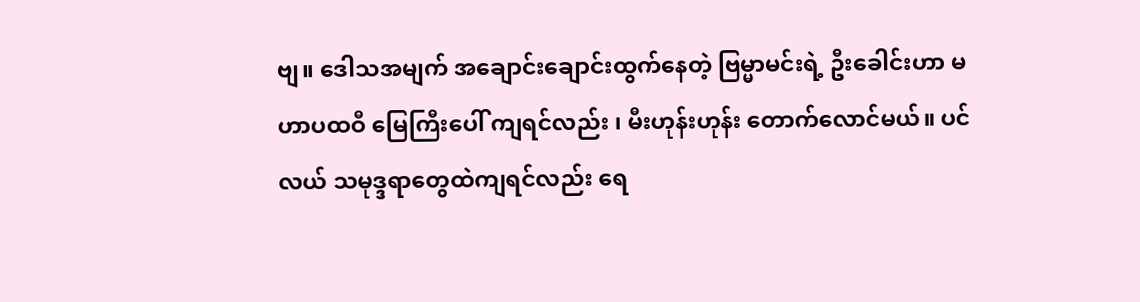ဗျ။ ဒေါသအမျက် အချောင်းချောင်းထွက်နေတဲ့ ဗြမ္မာမင်းရဲ့ ဦးခေါင်းဟာ မဟာပထဝီ မြေကြီးပေါ် ကျရင်လည်း ၊ မီးဟုန်းဟုန်း တောက်လောင်မယ်။ ပင်လယ် သမုဒ္ဒရာတွေထဲကျရင်လည်း ရေ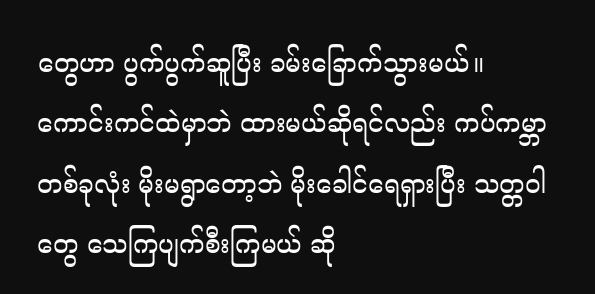တွေဟာ ပွက်ပွက်ဆူပြီး ခမ်းခြောက်သွားမယ်။ ကောင်းကင်ထဲမှာဘဲ ထားမယ်ဆိုရင်လည်း ကပ်ကမ္ဘာတစ်ခုလုံး မိုးမရွာတော့ဘဲ မိုးခေါင်ရေရှားပြီး သတ္တဝါတွေ သေကြပျက်စီးကြမယ် ဆို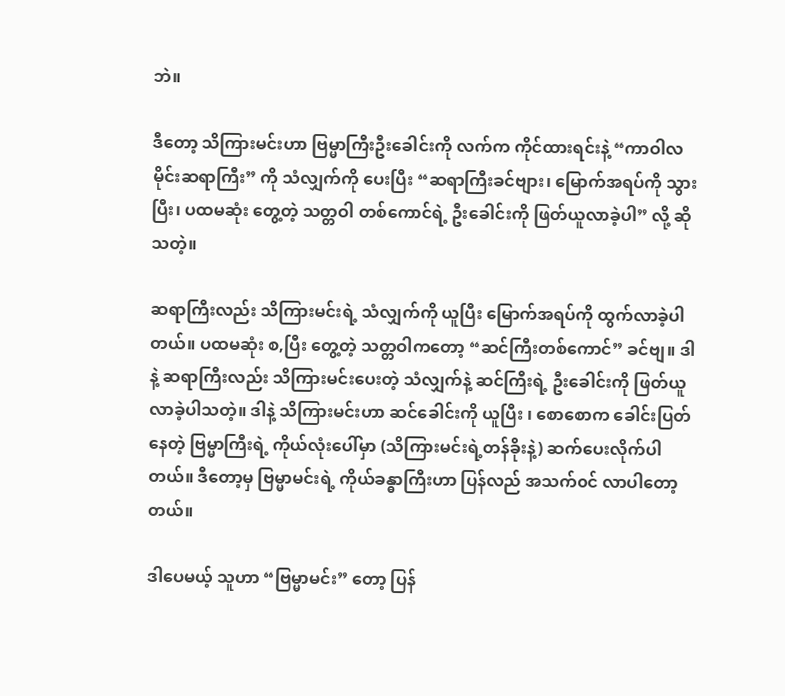ဘဲ။

ဒီတော့ သိကြားမင်းဟာ ဗြမ္မာကြီးဦးခေါင်းကို လက်က ကိုင်ထားရင်းနဲ့ “ကာဝါလမိုင်းဆရာကြီး” ကို သံလျှက်ကို ပေးပြီး “ဆရာကြီးခင်ဗျား၊ မြောက်အရပ်ကို သွားပြီး၊ ပထမဆုံး တွေ့တဲ့ သတ္တဝါ တစ်ကောင်ရဲ့ ဦးခေါင်းကို ဖြတ်ယူလာခဲ့ပါ” လို့ ဆိုသတဲ့။

ဆရာကြီးလည်း သိကြားမင်းရဲ့ သံလျှက်ကို ယူပြီး မြောက်အရပ်ကို ထွက်လာခဲ့ပါတယ်။ ပထမဆုံး စ,ပြီး တွေ့တဲ့ သတ္တဝါကတော့ “ဆင်ကြီးတစ်ကောင်” ခင်ဗျ။ ဒါနဲ့ ဆရာကြီးလည်း သိကြားမင်းပေးတဲ့ သံလျှက်နဲ့ ဆင်ကြီးရဲ့ ဦးခေါင်းကို ဖြတ်ယူလာခဲ့ပါသတဲ့။ ဒါနဲ့ သိကြားမင်းဟာ ဆင်ခေါင်းကို ယူပြီး ၊ စောစောက ခေါင်းပြတ်နေတဲ့ ဗြမ္မာကြီးရဲ့ ကိုယ်လုံးပေါ်မှာ (သိကြားမင်းရဲ့တန်ခိုးနဲ့) ဆက်ပေးလိုက်ပါတယ်။ ဒီတော့မှ ဗြမ္မာမင်းရဲ့ ကိုယ်ခန္ဓာကြီးဟာ ပြန်လည် အသက်၀င် လာပါတော့တယ်။

ဒါပေမယ့် သူဟာ “ဗြမ္မာမင်း” တော့ ပြန်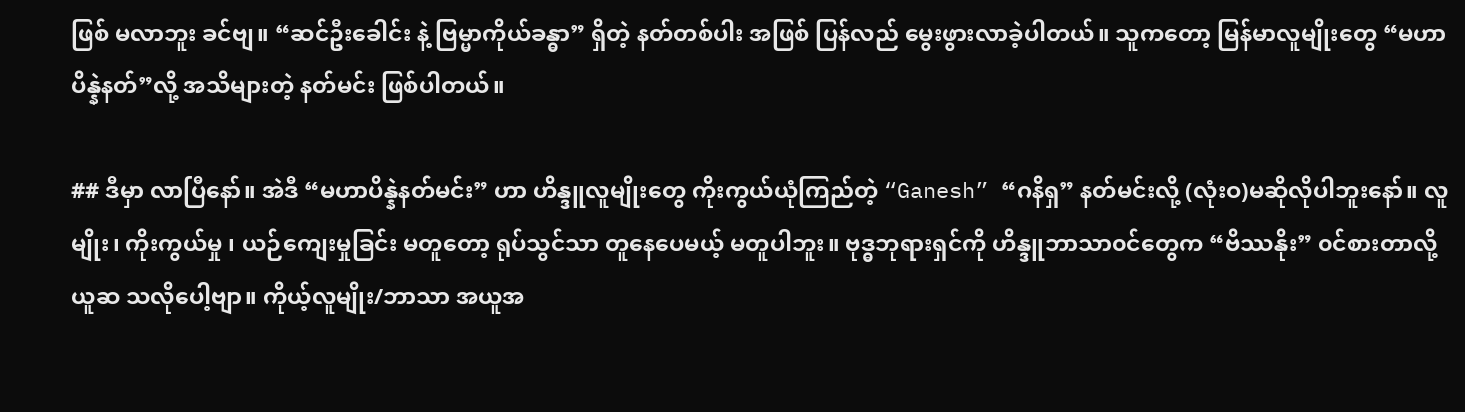ဖြစ် မလာဘူး ခင်ဗျ။ “ဆင်ဦးခေါင်း နဲ့ ဗြမ္မာကိုယ်ခန္ဓာ” ရှိတဲ့ နတ်တစ်ပါး အဖြစ် ပြန်လည် မွေးဖွားလာခဲ့ပါတယ်။ သူကတော့ မြန်မာလူမျိုးတွေ “မဟာပိန္နဲနတ်”လို့ အသိများတဲ့ နတ်မင်း ဖြစ်ပါတယ်။

## ဒီမှာ လာပြီနော်။ အဲဒီ “မဟာပိန္နဲနတ်မင်း” ဟာ ဟိန္ဒူလူမျိုးတွေ ကိုးကွယ်ယုံကြည်တဲ့ “Ganesh” “ဂနိရှ” နတ်မင်းလို့ (လုံးဝ)မဆိုလိုပါဘူးနော်။ လူမျိုး၊ ကိုးကွယ်မှု ၊ ယဉ်ကျေးမှုခြင်း မတူတော့ ရုပ်သွင်သာ တူနေပေမယ့် မတူပါဘူး။ ဗုဒ္ဓဘုရားရှင်ကို ဟိန္ဒူဘာသာ၀င်တွေက “ဗိဿနိုး” ၀င်စားတာလို့ ယူဆ သလိုပေါ့ဗျာ။ ကိုယ့်လူမျိုး/ဘာသာ အယူအ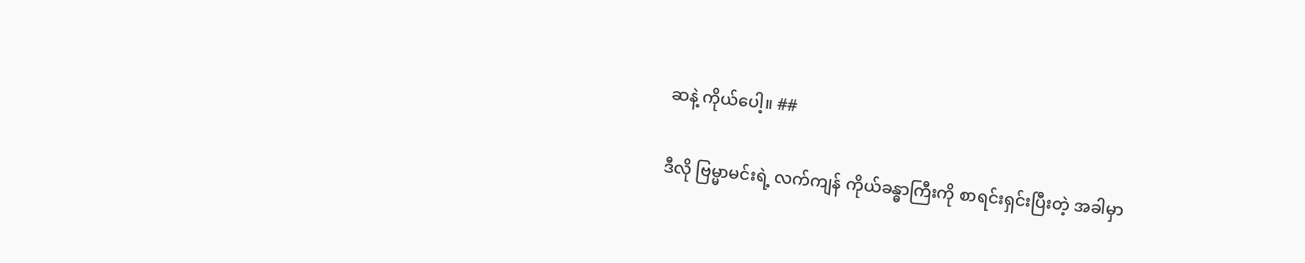ဆနဲ့ ကိုယ်ပေါ့။ ##

ဒီလို ဗြမ္မာမင်းရဲ့ လက်ကျန် ကိုယ်ခန္ဓာကြီးကို စာရင်းရှင်းပြီးတဲ့ အခါမှာ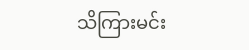သိကြားမင်း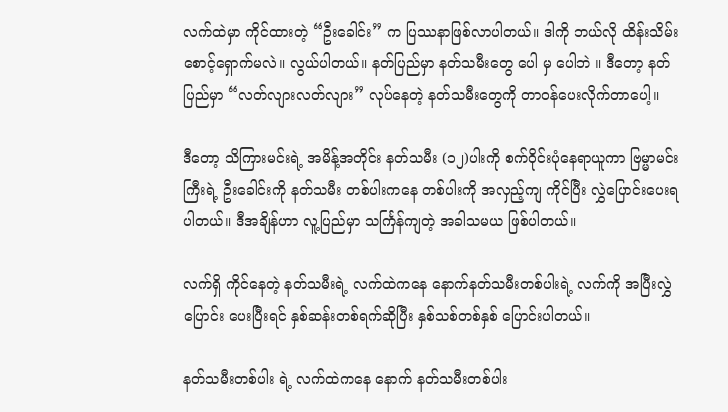လက်ထဲမှာ ကိုင်ထားတဲ့ “ဦးခေါင်း” က ပြဿနာဖြစ်လာပါတယ်။ ဒါကို ဘယ်လို ထိန်းသိမ်းစောင့်ရှောက်မလဲ။ လွယ်ပါတယ်။ နတ်ပြည်မှာ နတ်သမီးတွေ ပေါ မှ ပေါဘဲ ။ ဒီတော့ နတ်ပြည်မှာ “လတ်လျားလတ်လျား” လုပ်နေတဲ့ နတ်သမီးတွေကို တာ၀န်ပေးလိုက်တာပေါ့။

ဒီတော့ သိကြားမင်းရဲ့ အမိန့်အတိုင်း နတ်သမီး (၁၂)ပါးကို စက်ဝိုင်းပုံနေရာယူကာ ဗြမ္မာမင်းကြီးရဲ့ ဦးခေါင်းကို နတ်သမီး တစ်ပါးကနေ တစ်ပါးကို အလှည့်ကျ ကိုင်ပြီး လွှဲပြောင်းပေးရပါတယ်။ ဒီအချိန်ဟာ လူ့ပြည်မှာ သင်္ကြန်ကျတဲ့ အခါသမယ ဖြစ်ပါတယ်။

လက်ရှိ ကိုင်နေတဲ့ နတ်သမီးရဲ့ လက်ထဲကနေ နောက်နတ်သမီးတစ်ပါးရဲ့ လက်ကို အပြီးလွှဲပြောင်း ပေးပြီးရင် နှစ်ဆန်းတစ်ရက်ဆိုပြီး နှစ်သစ်တစ်နှစ် ပြောင်းပါတယ်။

နတ်သမီးတစ်ပါး ရဲ့ လက်ထဲကနေ နောက် နတ်သမီးတစ်ပါး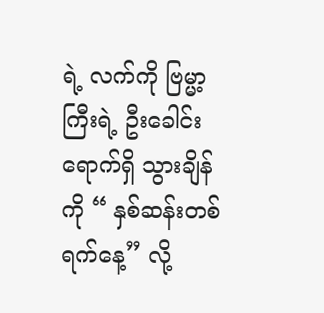ရဲ့ လက်ကို ဗြမ္မာ့ကြီးရဲ့ ဦးခေါင်း ရောက်ရှိ သွားချိန်ကို “ နှစ်ဆန်းတစ်ရက်နေ့” လို့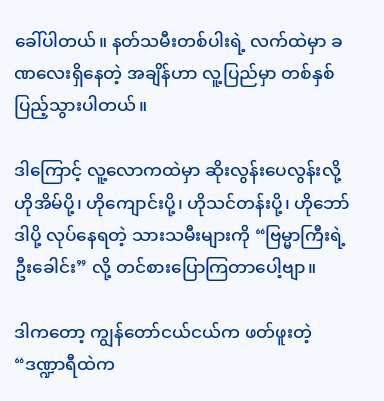ခေါ်ပါတယ်။ နတ်သမီးတစ်ပါးရဲ့ လက်ထဲမှာ ခဏလေးရှိနေတဲ့ အချိန်ဟာ လူ့ပြည်မှာ တစ်နှစ်ပြည့်သွားပါတယ်။

ဒါကြောင့် လူ့လောကထဲမှာ ဆိုးလွန်းပေလွန်းလို့ ဟိုအိမ်ပို့၊ ဟိုကျောင်းပို့၊ ဟိုသင်တန်းပို့၊ ဟိုဘော်ဒါပို့ လုပ်နေရတဲ့ သားသမီးများကို “ဗြမ္မာကြီးရဲ့ ဦးခေါင်း” လို့ တင်စားပြောကြတာပေါ့ဗျာ။

ဒါကတော့ ကျွန်တော်ငယ်ငယ်က ဖတ်ဖူးတဲ့ “ဒဏ္ဍာရီထဲက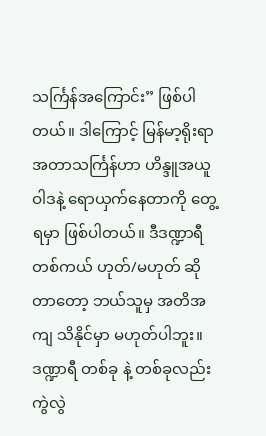သင်္ကြန်အကြောင်း” ဖြစ်ပါတယ်။ ဒါကြောင့် မြန်မာ့ရိုးရာ အတာသင်္ကြန်ဟာ ဟိန္ဒူအယူဝါဒနဲ့ ရောယှက်နေတာကို တွေ့ရမှာ ဖြစ်ပါတယ်။ ဒီဒဏ္ဍာရီ တစ်ကယ် ဟုတ်/မဟုတ် ဆိုတာတော့ ဘယ်သူမှ အတိအကျ သိနိုင်မှာ မဟုတ်ပါဘူး။ ဒဏ္ဍာရီ တစ်ခု နဲ့ တစ်ခုလည်း ကွဲလွဲ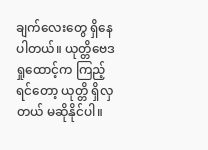ချက်လေးတွေ ရှိနေ ပါတယ်။ ယုတ္တိဗေဒရှုထောင့်က ကြည့်ရင်တော့ ယုတ္တိ ရှိလှတယ် မဆိုနိုင်ပါ။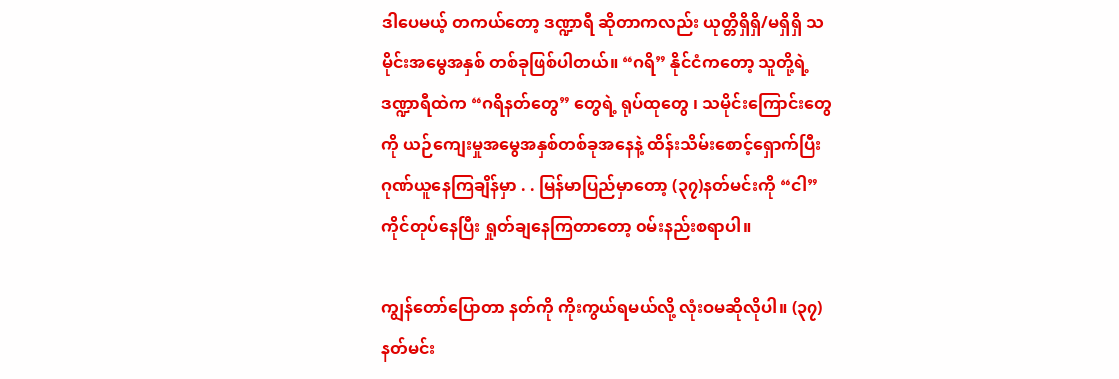ဒါပေမယ့် တကယ်တော့ ဒဏ္ဍာရီ ဆိုတာကလည်း ယုတ္တိရှိရှိ/မရှိရှိ သမိုင်းအမွေအနှစ် တစ်ခုဖြစ်ပါတယ်။ “ဂရိ” နိုင်ငံကတော့ သူတို့ရဲ့ ဒဏ္ဍာရီထဲက “ဂရိနတ်တွေ” တွေရဲ့ ရုပ်ထုတွေ ၊ သမိုင်းကြောင်းတွေကို ယဉ်ကျေးမှုအမွေအနှစ်တစ်ခုအနေနဲ့ ထိန်းသိမ်းစောင့်ရှောက်ပြီး ဂုဏ်ယူနေကြချိန်မှာ . . မြန်မာပြည်မှာတော့ (၃၇)နတ်မင်းကို “ငါ” ကိုင်တုပ်နေပြီး ရှုတ်ချနေကြတာတော့ ၀မ်းနည်းစရာပါ။

ကျွန်တော်ပြောတာ နတ်ကို ကိုးကွယ်ရမယ်လို့ လုံးဝမဆိုလိုပါ။ (၃၇)နတ်မင်း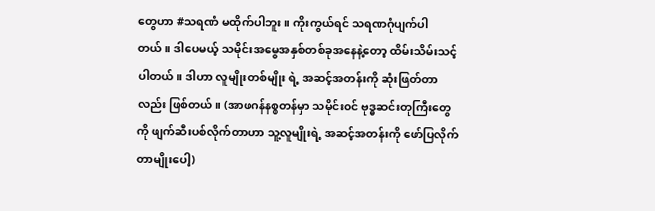တွေဟာ #သရဏံ မထိုက်ပါဘူး။ ကိုးကွယ်ရင် သရဏဂုံပျက်ပါတယ်။ ဒါပေမယ့် သမိုင်းအမွေအနှစ်တစ်ခုအနေနဲ့တော့ ထိမ်းသိမ်းသင့်ပါတယ်။ ဒါဟာ လူမျိုးတစ်မျိုး ရဲ့ အဆင့်အတန်းကို ဆုံးဖြတ်တာလည်း ဖြစ်တယ်။ (အာဖဂန်နစ္စတန်မှာ သမိုင်း၀င် ဗုဒ္ဓဆင်းတုကြီးတွေကို ဖျက်ဆီးပစ်လိုက်တာဟာ သူ့လူမျိုးရဲ့ အဆင့်အတန်းကို ဖော်ပြလိုက်တာမျိုးပေါ့)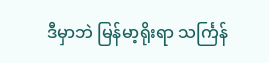ဒီမှာဘဲ မြန်မာ့ရိုးရာ သင်္ကြန်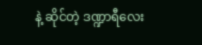နဲ့ ဆိုင်တဲ့ ဒဏ္ဍာရီလေး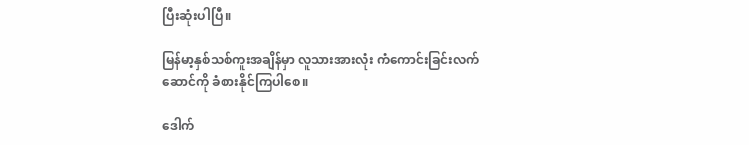ပြီးဆုံးပါပြီ။

မြန်မာ့နှစ်သစ်ကူးအချိန်မှာ လူသားအားလုံး ကံကောင်းခြင်းလက်ဆောင်ကို ခံစားနိုင်ကြပါစေ။

ဒေါက်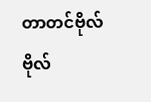တာတင်ဗိုလ်ဗိုလ်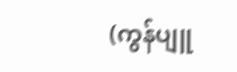(ကွန်ပျူ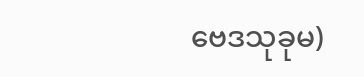ဗေဒသုခုမ)